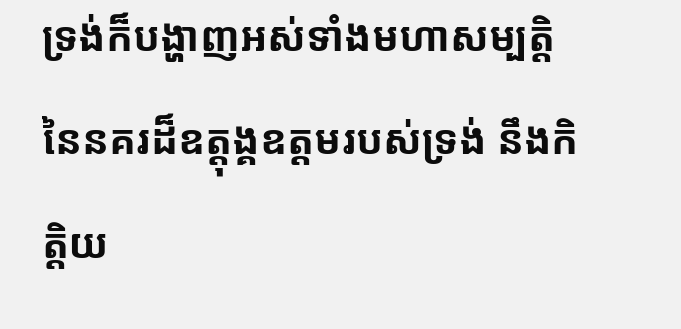ទ្រង់ក៏បង្ហាញអស់ទាំងមហាសម្បត្តិនៃនគរដ៏ឧត្តុង្គឧត្តមរបស់ទ្រង់ នឹងកិត្តិយ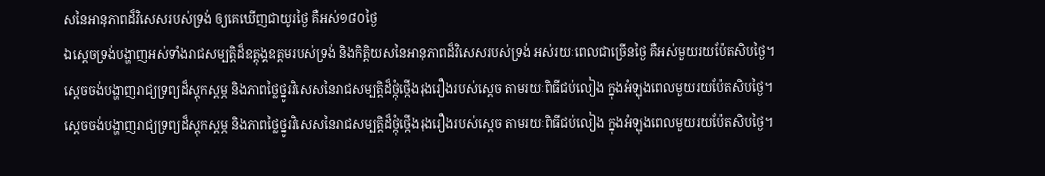សនៃអានុភាពដ៏វិសេសរបស់ទ្រង់ ឲ្យគេឃើញជាយូរថ្ងៃ គឺអស់១៨០ថ្ងៃ
ឯស្ដេចទ្រង់បង្ហាញអស់ទាំងរាជសម្បត្តិដ៏ឧត្តុង្គឧត្តមរបស់ទ្រង់ និងកិត្តិយសនៃអានុភាពដ៏វិសេសរបស់ទ្រង់ អស់រយៈពេលជាច្រើនថ្ងៃ គឺអស់មួយរយប៉ែតសិបថ្ងៃ។
ស្ដេចចង់បង្ហាញរាជ្យទ្រព្យដ៏ស្ដុកស្ដម្ភ និងភាពថ្លៃថ្នូរវិសេសនៃរាជសម្បត្តិដ៏ថ្កុំថ្កើងរុងរឿងរបស់ស្ដេច តាមរយៈពិធីជប់លៀង ក្នុងអំឡុងពេលមួយរយប៉ែតសិបថ្ងៃ។
ស្ដេចចង់បង្ហាញរាជ្យទ្រព្យដ៏ស្ដុកស្ដម្ភ និងភាពថ្លៃថ្នូរវិសេសនៃរាជសម្បត្តិដ៏ថ្កុំថ្កើងរុងរឿងរបស់ស្ដេច តាមរយៈពិធីជប់លៀង ក្នុងអំឡុងពេលមួយរយប៉ែតសិបថ្ងៃ។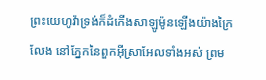ព្រះយេហូវ៉ាទ្រង់ក៏ដំកើងសាឡូម៉ូនឡើងយ៉ាងក្រៃលែង នៅភ្នែកនៃពួកអ៊ីស្រាអែលទាំងអស់ ព្រម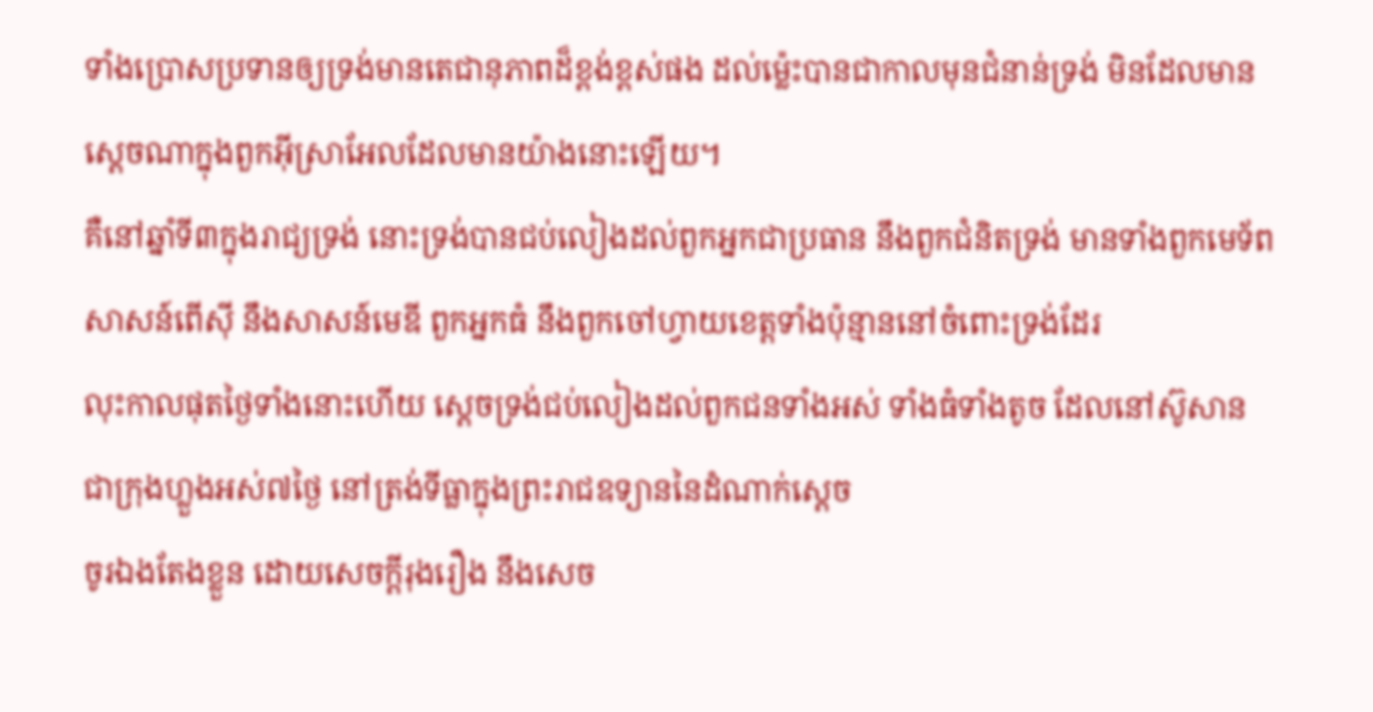ទាំងប្រោសប្រទានឲ្យទ្រង់មានតេជានុភាពដ៏ខ្ពង់ខ្ពស់ផង ដល់ម៉្លេះបានជាកាលមុនជំនាន់ទ្រង់ មិនដែលមានស្តេចណាក្នុងពួកអ៊ីស្រាអែលដែលមានយ៉ាងនោះឡើយ។
គឺនៅឆ្នាំទី៣ក្នុងរាជ្យទ្រង់ នោះទ្រង់បានជប់លៀងដល់ពួកអ្នកជាប្រធាន នឹងពួកជំនិតទ្រង់ មានទាំងពួកមេទ័ពសាសន៍ពើស៊ី នឹងសាសន៍មេឌី ពួកអ្នកធំ នឹងពួកចៅហ្វាយខេត្តទាំងប៉ុន្មាននៅចំពោះទ្រង់ដែរ
លុះកាលផុតថ្ងៃទាំងនោះហើយ ស្តេចទ្រង់ជប់លៀងដល់ពួកជនទាំងអស់ ទាំងធំទាំងតូច ដែលនៅស៊ូសាន ជាក្រុងហ្លួងអស់៧ថ្ងៃ នៅត្រង់ទីធ្លាក្នុងព្រះរាជឧទ្យាននៃដំណាក់ស្តេច
ចូរឯងតែងខ្លួន ដោយសេចក្ដីរុងរឿង នឹងសេច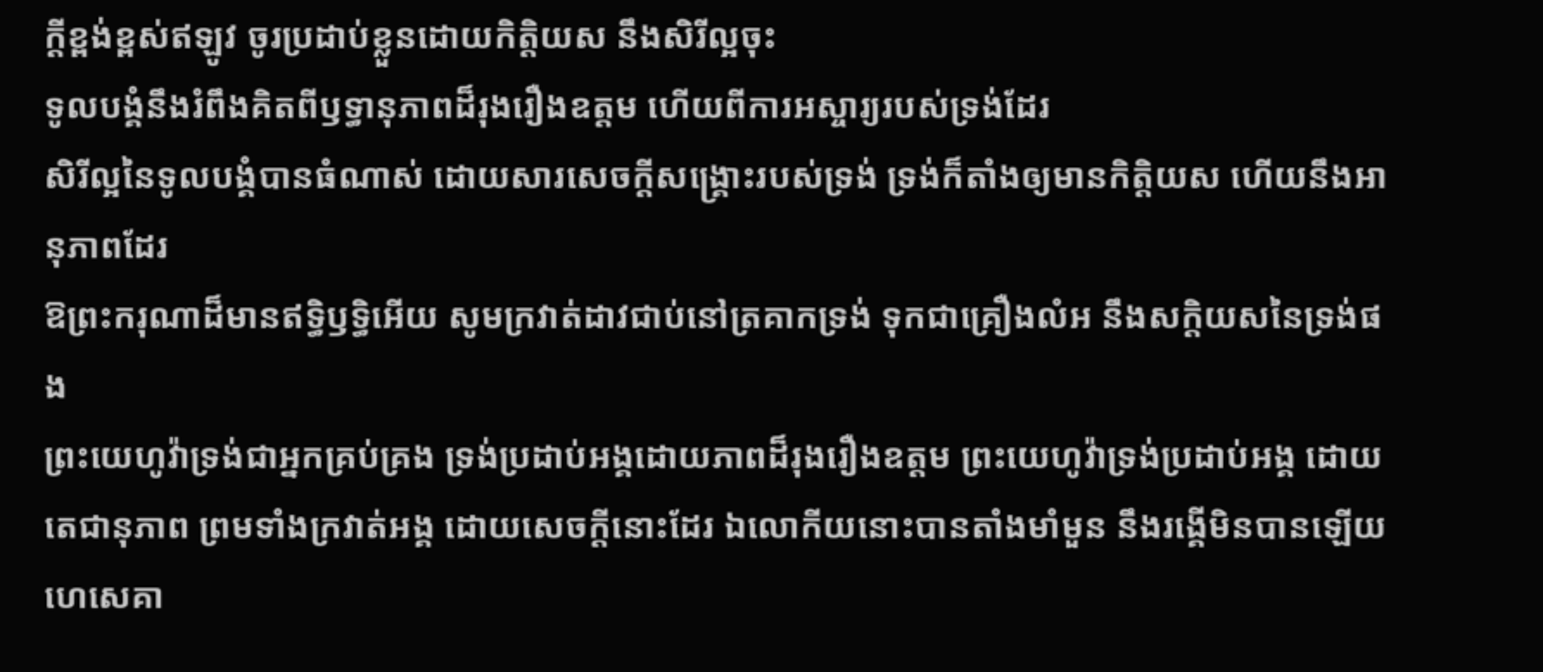ក្ដីខ្ពង់ខ្ពស់ឥឡូវ ចូរប្រដាប់ខ្លួនដោយកិត្តិយស នឹងសិរីល្អចុះ
ទូលបង្គំនឹងរំពឹងគិតពីឫទ្ធានុភាពដ៏រុងរឿងឧត្តម ហើយពីការអស្ចារ្យរបស់ទ្រង់ដែរ
សិរីល្អនៃទូលបង្គំបានធំណាស់ ដោយសារសេចក្ដីសង្គ្រោះរបស់ទ្រង់ ទ្រង់ក៏តាំងឲ្យមានកិត្តិយស ហើយនឹងអានុភាពដែរ
ឱព្រះករុណាដ៏មានឥទ្ធិឫទ្ធិអើយ សូមក្រវាត់ដាវជាប់នៅត្រគាកទ្រង់ ទុកជាគ្រឿងលំអ នឹងសក្តិយសនៃទ្រង់ផង
ព្រះយេហូវ៉ាទ្រង់ជាអ្នកគ្រប់គ្រង ទ្រង់ប្រដាប់អង្គដោយភាពដ៏រុងរឿងឧត្តម ព្រះយេហូវ៉ាទ្រង់ប្រដាប់អង្គ ដោយតេជានុភាព ព្រមទាំងក្រវាត់អង្គ ដោយសេចក្ដីនោះដែរ ឯលោកីយនោះបានតាំងមាំមួន នឹងរង្គើមិនបានឡើយ
ហេសេគា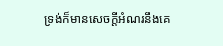ទ្រង់ក៏មានសេចក្ដីអំណរនឹងគេ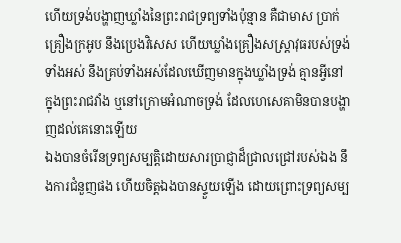ហើយទ្រង់បង្ហាញឃ្លាំងនៃព្រះរាជទ្រព្យទាំងប៉ុន្មាន គឺជាមាស ប្រាក់ គ្រឿងក្រអូប នឹងប្រេងវិសេស ហើយឃ្លាំងគ្រឿងសស្ត្រាវុធរបស់ទ្រង់ទាំងអស់ នឹងគ្រប់ទាំងអស់ដែលឃើញមានក្នុងឃ្លាំងទ្រង់ គ្មានអ្វីនៅក្នុងព្រះរាជវាំង ឬនៅក្រោមអំណាចទ្រង់ ដែលហេសេគាមិនបានបង្ហាញដល់គេនោះឡើយ
ឯងបានចំរើនទ្រព្យសម្បត្តិដោយសារប្រាជ្ញាដ៏ជ្រាលជ្រៅរបស់ឯង នឹងការជំនួញផង ហើយចិត្តឯងបានស្ទួយឡើង ដោយព្រោះទ្រព្យសម្ប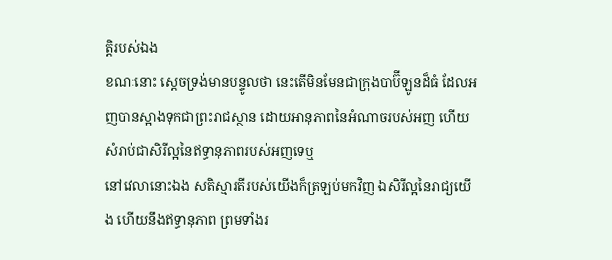ត្តិរបស់ឯង
ខណៈនោះ ស្តេចទ្រង់មានបន្ទូលថា នេះតើមិនមែនជាក្រុងបាប៊ីឡូនដ៏ធំ ដែលអញបានស្អាងទុកជាព្រះរាជស្ថាន ដោយអានុភាពនៃអំណាចរបស់អញ ហើយសំរាប់ជាសិរីល្អនៃឥទ្ធានុភាពរបស់អញទេឬ
នៅវេលានោះឯង សតិស្មារតីរបស់យើងក៏ត្រឡប់មកវិញ ឯសិរីល្អនៃរាជ្យយើង ហើយនឹងឥទ្ធានុភាព ព្រមទាំងរ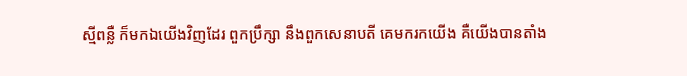ស្មីពន្លឺ ក៏មកឯយើងវិញដែរ ពួកប្រឹក្សា នឹងពួកសេនាបតី គេមករកយើង គឺយើងបានតាំង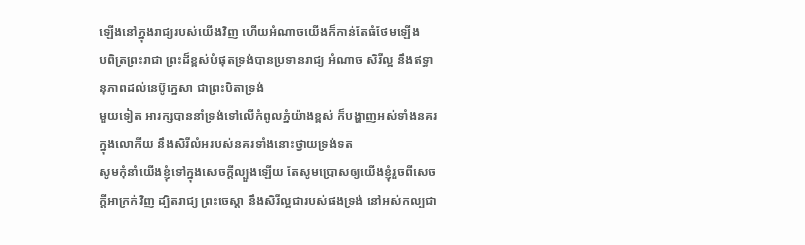ឡើងនៅក្នុងរាជ្យរបស់យើងវិញ ហើយអំណាចយើងក៏កាន់តែធំថែមឡើង
បពិត្រព្រះរាជា ព្រះដ៏ខ្ពស់បំផុតទ្រង់បានប្រទានរាជ្យ អំណាច សិរីល្អ នឹងឥទ្ធានុភាពដល់នេប៊ូក្នេសា ជាព្រះបិតាទ្រង់
មួយទៀត អារក្សបាននាំទ្រង់ទៅលើកំពូលភ្នំយ៉ាងខ្ពស់ ក៏បង្ហាញអស់ទាំងនគរក្នុងលោកីយ នឹងសិរីលំអរបស់នគរទាំងនោះថ្វាយទ្រង់ទត
សូមកុំនាំយើងខ្ញុំទៅក្នុងសេចក្ដីល្បួងឡើយ តែសូមប្រោសឲ្យយើងខ្ញុំរួចពីសេចក្ដីអាក្រក់វិញ ដ្បិតរាជ្យ ព្រះចេស្តា នឹងសិរីល្អជារបស់ផងទ្រង់ នៅអស់កល្បជា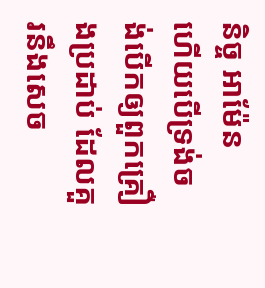និច្ច អាម៉ែន
ហើយបើទ្រង់ចង់បើកឲ្យពួកគ្រឿងប្រដាប់ ដែលគួរនឹងសេច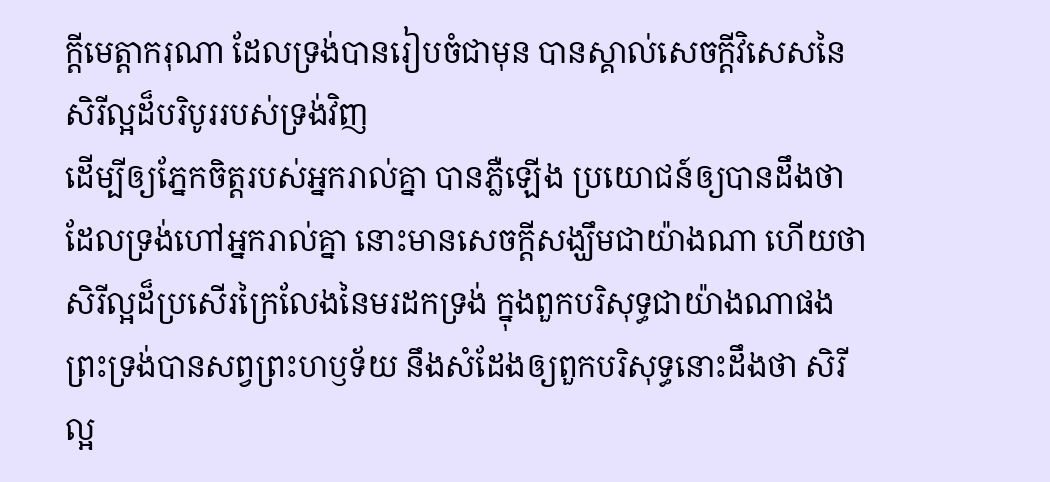ក្ដីមេត្តាករុណា ដែលទ្រង់បានរៀបចំជាមុន បានស្គាល់សេចក្ដីវិសេសនៃសិរីល្អដ៏បរិបូររបស់ទ្រង់វិញ
ដើម្បីឲ្យភ្នែកចិត្តរបស់អ្នករាល់គ្នា បានភ្លឺឡើង ប្រយោជន៍ឲ្យបានដឹងថា ដែលទ្រង់ហៅអ្នករាល់គ្នា នោះមានសេចក្ដីសង្ឃឹមជាយ៉ាងណា ហើយថា សិរីល្អដ៏ប្រសើរក្រៃលែងនៃមរដកទ្រង់ ក្នុងពួកបរិសុទ្ធជាយ៉ាងណាផង
ព្រះទ្រង់បានសព្វព្រះហឫទ័យ នឹងសំដែងឲ្យពួកបរិសុទ្ធនោះដឹងថា សិរីល្អ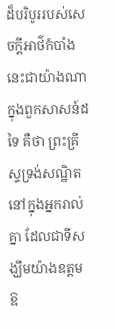ដ៏បរិបូររបស់សេចក្ដីអាថ៌កំបាំងនេះជាយ៉ាងណា ក្នុងពួកសាសន៍ដទៃ គឺថា ព្រះគ្រីស្ទទ្រង់សណ្ឋិតនៅក្នុងអ្នករាល់គ្នា ដែលជាទីសង្ឃឹមយ៉ាងឧត្តម
ឱ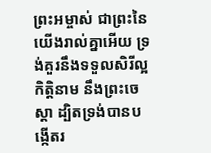ព្រះអម្ចាស់ ជាព្រះនៃយើងរាល់គ្នាអើយ ទ្រង់គួរនឹងទទួលសិរីល្អ កិត្តិនាម នឹងព្រះចេស្តា ដ្បិតទ្រង់បានបង្កើតរ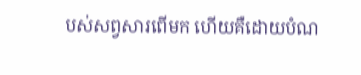បស់សព្វសារពើមក ហើយគឺដោយបំណ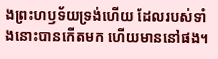ងព្រះហឫទ័យទ្រង់ហើយ ដែលរបស់ទាំងនោះបានកើតមក ហើយមាននៅផង។